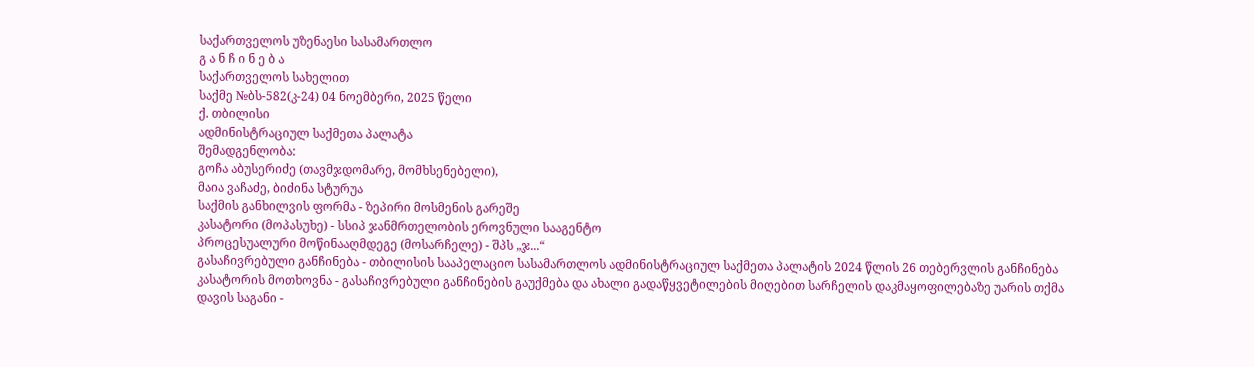საქართველოს უზენაესი სასამართლო
გ ა ნ ჩ ი ნ ე ბ ა
საქართველოს სახელით
საქმე №ბს-582(კ-24) 04 ნოემბერი, 2025 წელი
ქ. თბილისი
ადმინისტრაციულ საქმეთა პალატა
შემადგენლობა:
გოჩა აბუსერიძე (თავმჯდომარე, მომხსენებელი),
მაია ვაჩაძე, ბიძინა სტურუა
საქმის განხილვის ფორმა - ზეპირი მოსმენის გარეშე
კასატორი (მოპასუხე) - სსიპ ჯანმრთელობის ეროვნული სააგენტო
პროცესუალური მოწინააღმდეგე (მოსარჩელე) - შპს „ჯ...“
გასაჩივრებული განჩინება - თბილისის სააპელაციო სასამართლოს ადმინისტრაციულ საქმეთა პალატის 2024 წლის 26 თებერვლის განჩინება
კასატორის მოთხოვნა - გასაჩივრებული განჩინების გაუქმება და ახალი გადაწყვეტილების მიღებით სარჩელის დაკმაყოფილებაზე უარის თქმა
დავის საგანი -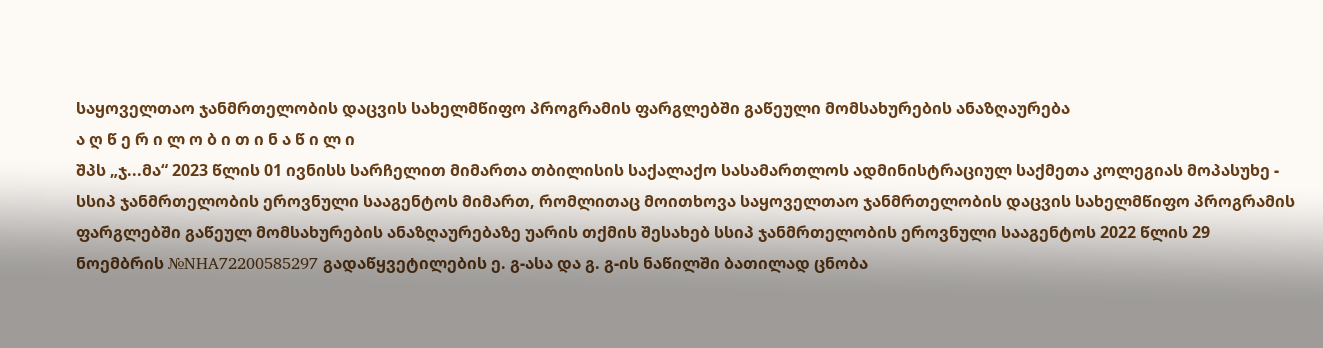საყოველთაო ჯანმრთელობის დაცვის სახელმწიფო პროგრამის ფარგლებში გაწეული მომსახურების ანაზღაურება
ა ღ წ ე რ ი ლ ო ბ ი თ ი ნ ა წ ი ლ ი
შპს „ჯ...მა“ 2023 წლის 01 ივნისს სარჩელით მიმართა თბილისის საქალაქო სასამართლოს ადმინისტრაციულ საქმეთა კოლეგიას მოპასუხე - სსიპ ჯანმრთელობის ეროვნული სააგენტოს მიმართ, რომლითაც მოითხოვა საყოველთაო ჯანმრთელობის დაცვის სახელმწიფო პროგრამის ფარგლებში გაწეულ მომსახურების ანაზღაურებაზე უარის თქმის შესახებ სსიპ ჯანმრთელობის ეროვნული სააგენტოს 2022 წლის 29 ნოემბრის №NHA72200585297 გადაწყვეტილების ე. გ-ასა და გ. გ-ის ნაწილში ბათილად ცნობა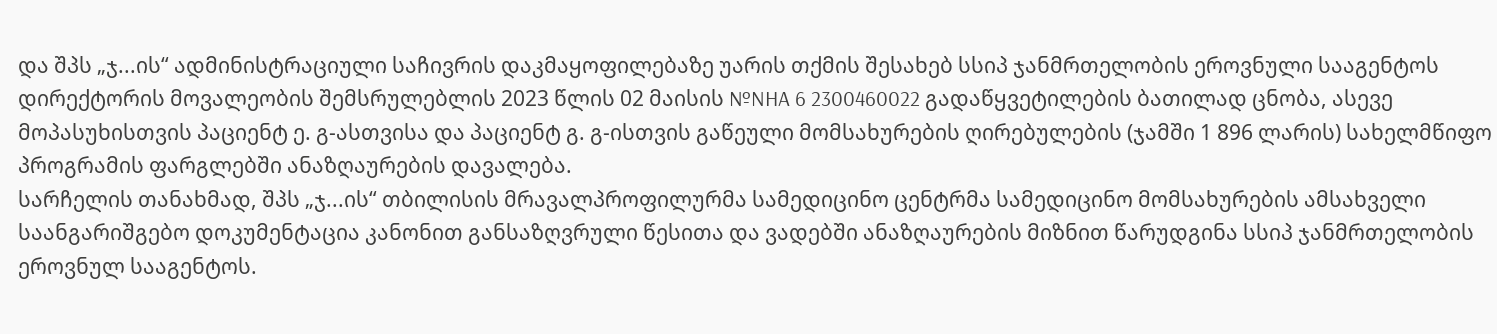და შპს „ჯ...ის“ ადმინისტრაციული საჩივრის დაკმაყოფილებაზე უარის თქმის შესახებ სსიპ ჯანმრთელობის ეროვნული სააგენტოს დირექტორის მოვალეობის შემსრულებლის 2023 წლის 02 მაისის №NHA 6 2300460022 გადაწყვეტილების ბათილად ცნობა, ასევე მოპასუხისთვის პაციენტ ე. გ-ასთვისა და პაციენტ გ. გ-ისთვის გაწეული მომსახურების ღირებულების (ჯამში 1 896 ლარის) სახელმწიფო პროგრამის ფარგლებში ანაზღაურების დავალება.
სარჩელის თანახმად, შპს „ჯ...ის“ თბილისის მრავალპროფილურმა სამედიცინო ცენტრმა სამედიცინო მომსახურების ამსახველი საანგარიშგებო დოკუმენტაცია კანონით განსაზღვრული წესითა და ვადებში ანაზღაურების მიზნით წარუდგინა სსიპ ჯანმრთელობის ეროვნულ სააგენტოს.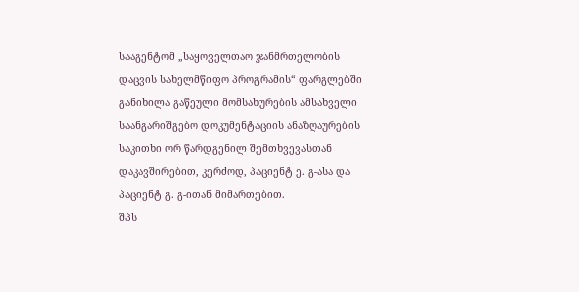სააგენტომ „საყოველთაო ჯანმრთელობის დაცვის სახელმწიფო პროგრამის“ ფარგლებში განიხილა გაწეული მომსახურების ამსახველი საანგარიშგებო დოკუმენტაციის ანაზღაურების საკითხი ორ წარდგენილ შემთხვევასთან დაკავშირებით, კერძოდ, პაციენტ ე. გ-ასა და პაციენტ გ. გ-ითან მიმართებით.
შპს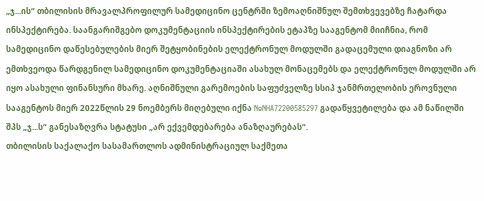„ჯ...ის“ თბილისის მრავალპროფილურ სამედიცინო ცენტრში ზემოაღნიშნულ შემთხვევებზე ჩატარდა ინსპექტირება. საანგარიშგებო დოკუმენტაციის ინსპექტირების ეტაპზე სააგენტომ მიიჩნია, რომ სამედიცინო დაწესებულების მიერ შეტყობინების ელექტრონულ მოდულში გადაცემული დიაგნოზი არ ემთხვეოდა წარდგენილ სამედიცინო დოკუმენტაციაში ასახულ მონაცემებს და ელექტრონულ მოდულში არ იყო ასახული ფინანსური მხარე. აღნიშნული გარემოების საფუძველზე სსიპ ჯანმრთელობის ეროვნული სააგენტოს მიერ 2022წლის 29 ნოემბერს მიღებული იქნა №NHA72200585297 გადაწყვეტილება და ამ ნაწილში შპს „ჯ...ს“ განესაზღვრა სტატუსი „არ ექვემდებარება ანაზღაურებას“.
თბილისის საქალაქო სასამართლოს ადმინისტრაციულ საქმეთა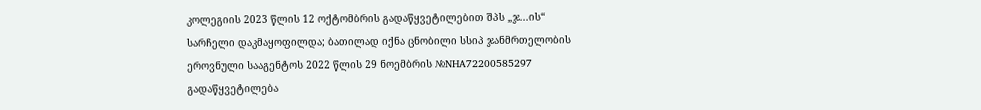კოლეგიის 2023 წლის 12 ოქტომბრის გადაწყვეტილებით შპს „ჯ...ის“ სარჩელი დაკმაყოფილდა; ბათილად იქნა ცნობილი სსიპ ჯანმრთელობის ეროვნული სააგენტოს 2022 წლის 29 ნოემბრის №NHA72200585297 გადაწყვეტილება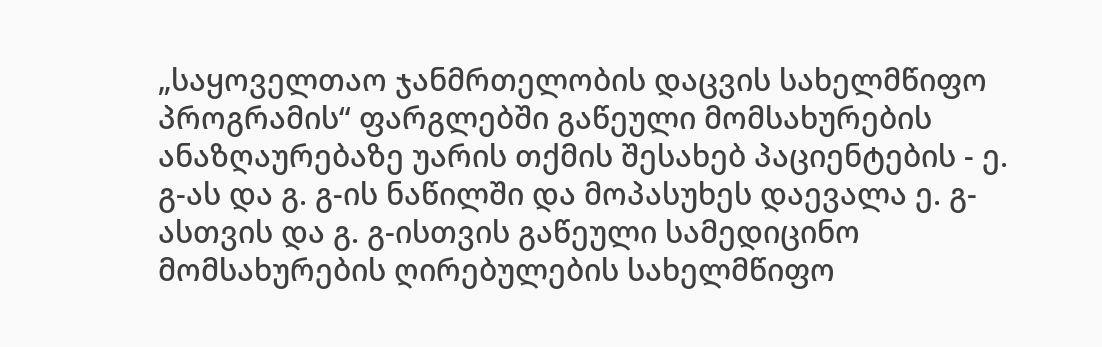„საყოველთაო ჯანმრთელობის დაცვის სახელმწიფო პროგრამის“ ფარგლებში გაწეული მომსახურების ანაზღაურებაზე უარის თქმის შესახებ პაციენტების - ე. გ-ას და გ. გ-ის ნაწილში და მოპასუხეს დაევალა ე. გ-ასთვის და გ. გ-ისთვის გაწეული სამედიცინო მომსახურების ღირებულების სახელმწიფო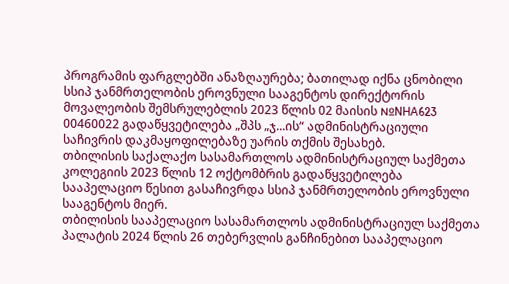პროგრამის ფარგლებში ანაზღაურება; ბათილად იქნა ცნობილი სსიპ ჯანმრთელობის ეროვნული სააგენტოს დირექტორის მოვალეობის შემსრულებლის 2023 წლის 02 მაისის №NHA623 00460022 გადაწყვეტილება „შპს „ჯ...ის“ ადმინისტრაციული საჩივრის დაკმაყოფილებაზე უარის თქმის შესახებ.
თბილისის საქალაქო სასამართლოს ადმინისტრაციულ საქმეთა კოლეგიის 2023 წლის 12 ოქტომბრის გადაწყვეტილება სააპელაციო წესით გასაჩივრდა სსიპ ჯანმრთელობის ეროვნული სააგენტოს მიერ.
თბილისის სააპელაციო სასამართლოს ადმინისტრაციულ საქმეთა პალატის 2024 წლის 26 თებერვლის განჩინებით სააპელაციო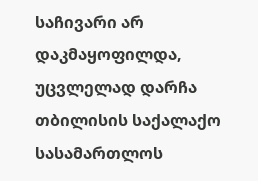საჩივარი არ დაკმაყოფილდა, უცვლელად დარჩა თბილისის საქალაქო სასამართლოს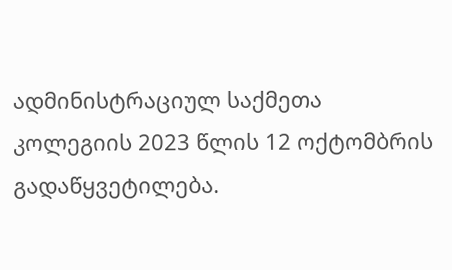ადმინისტრაციულ საქმეთა კოლეგიის 2023 წლის 12 ოქტომბრის გადაწყვეტილება.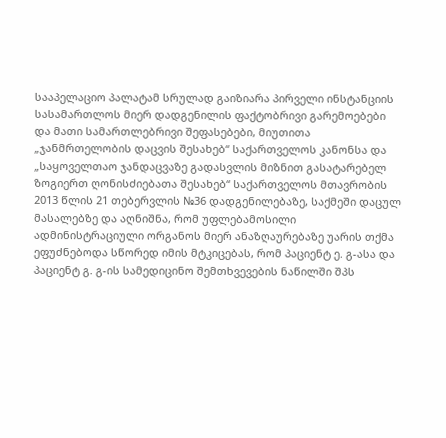სააპელაციო პალატამ სრულად გაიზიარა პირველი ინსტანციის სასამართლოს მიერ დადგენილის ფაქტობრივი გარემოებები და მათი სამართლებრივი შეფასებები, მიუთითა „ჯანმრთელობის დაცვის შესახებ“ საქართველოს კანონსა და „საყოველთაო ჯანდაცვაზე გადასვლის მიზნით გასატარებელ ზოგიერთ ღონისძიებათა შესახებ“ საქართველოს მთავრობის 2013 წლის 21 თებერვლის №36 დადგენილებაზე, საქმეში დაცულ მასალებზე და აღნიშნა, რომ უფლებამოსილი ადმინისტრაციული ორგანოს მიერ ანაზღაურებაზე უარის თქმა ეფუძნებოდა სწორედ იმის მტკიცებას, რომ პაციენტ ე. გ-ასა და პაციენტ გ. გ-ის სამედიცინო შემთხვევების ნაწილში შპს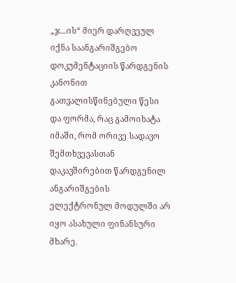„ჯ...ის“ მიერ დარღვეულ იქნა საანგარიშგებო დოკუმენტაციის წარდგენის კანონით გათვალისწინებული წესი და ფორმა, რაც გამოიხატა იმაში, რომ ორივე სადავო შემთხვევასთან დაკავშირებით წარდგენილ ანგარიშგების ელექტრონულ მოდულში არ იყო ასახული ფინანსური მხარე.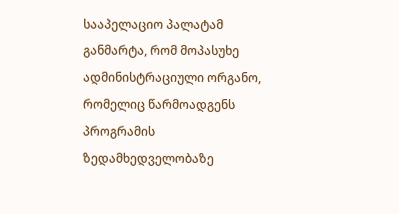სააპელაციო პალატამ განმარტა, რომ მოპასუხე ადმინისტრაციული ორგანო, რომელიც წარმოადგენს პროგრამის ზედამხედველობაზე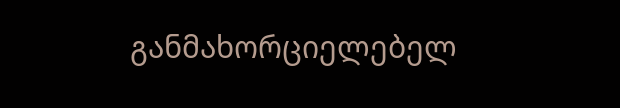განმახორციელებელ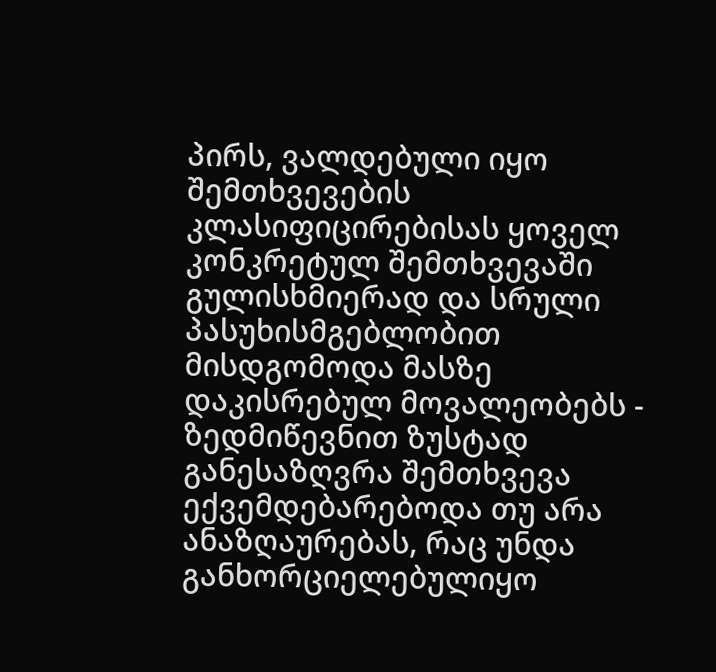პირს, ვალდებული იყო შემთხვევების კლასიფიცირებისას ყოველ კონკრეტულ შემთხვევაში გულისხმიერად და სრული პასუხისმგებლობით მისდგომოდა მასზე დაკისრებულ მოვალეობებს - ზედმიწევნით ზუსტად განესაზღვრა შემთხვევა ექვემდებარებოდა თუ არა ანაზღაურებას, რაც უნდა განხორციელებულიყო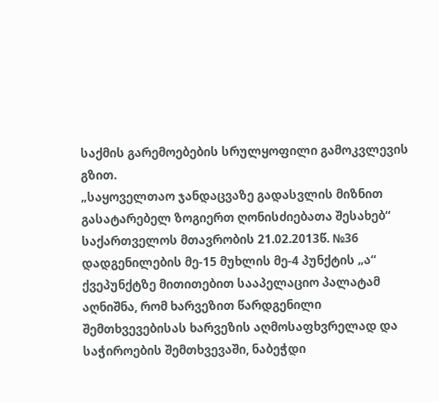საქმის გარემოებების სრულყოფილი გამოკვლევის გზით.
„საყოველთაო ჯანდაცვაზე გადასვლის მიზნით გასატარებელ ზოგიერთ ღონისძიებათა შესახებ“ საქართველოს მთავრობის 21.02.2013წ. №36 დადგენილების მე-15 მუხლის მე-4 პუნქტის „ა“ ქვეპუნქტზე მითითებით სააპელაციო პალატამ აღნიშნა, რომ ხარვეზით წარდგენილი შემთხვევებისას ხარვეზის აღმოსაფხვრელად და საჭიროების შემთხვევაში, ნაბეჭდი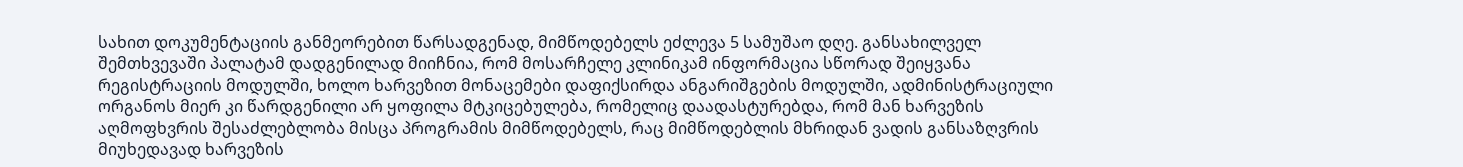სახით დოკუმენტაციის განმეორებით წარსადგენად, მიმწოდებელს ეძლევა 5 სამუშაო დღე. განსახილველ შემთხვევაში პალატამ დადგენილად მიიჩნია, რომ მოსარჩელე კლინიკამ ინფორმაცია სწორად შეიყვანა რეგისტრაციის მოდულში, ხოლო ხარვეზით მონაცემები დაფიქსირდა ანგარიშგების მოდულში, ადმინისტრაციული ორგანოს მიერ კი წარდგენილი არ ყოფილა მტკიცებულება, რომელიც დაადასტურებდა, რომ მან ხარვეზის აღმოფხვრის შესაძლებლობა მისცა პროგრამის მიმწოდებელს, რაც მიმწოდებლის მხრიდან ვადის განსაზღვრის მიუხედავად ხარვეზის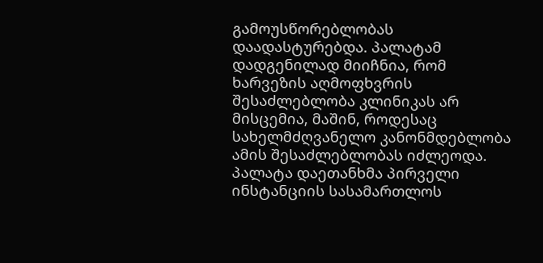გამოუსწორებლობას დაადასტურებდა. პალატამ დადგენილად მიიჩნია, რომ ხარვეზის აღმოფხვრის შესაძლებლობა კლინიკას არ მისცემია, მაშინ, როდესაც სახელმძღვანელო კანონმდებლობა ამის შესაძლებლობას იძლეოდა. პალატა დაეთანხმა პირველი ინსტანციის სასამართლოს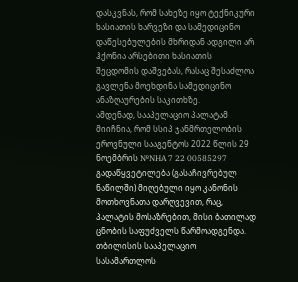დასკვნას, რომ სახეზე იყო ტექნიკური ხასიათის ხარვეზი და სამედიცინო დაწესებულების მხრიდან ადგილი არ ჰქონია არსებითი ხასიათის შეცდომის დაშვებას, რასაც შესაძლოა გავლენა მოეხდინა სამედიცინო ანაზღაურების საკითხზე.
ამდენად, სააპელაციო პალატამ მიიჩნია, რომ სსიპ ჯანმრთელობის ეროვნული სააგენტოს 2022 წლის 29 ნოემბრის №NHA 7 22 00585297 გადაწყვეტილება (გასაჩივრებულ ნაწილში) მიღებული იყო კანონის მოთხოვნათა დარღვევით, რაც, პალატის მოსაზრებით, მისი ბათილად ცნობის საფუძველს წარმოადგენდა.
თბილისის სააპელაციო სასამართლოს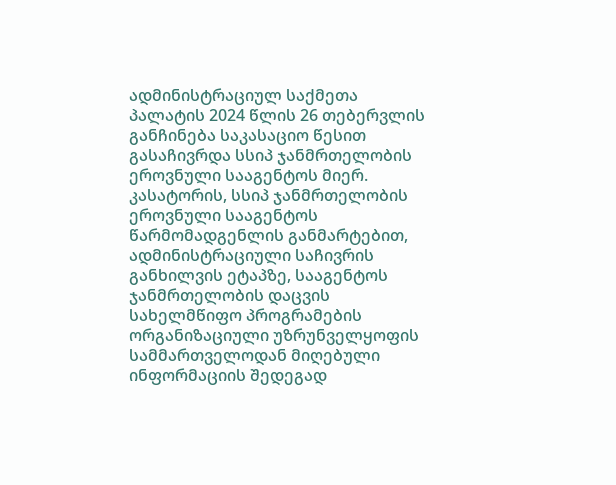ადმინისტრაციულ საქმეთა პალატის 2024 წლის 26 თებერვლის განჩინება საკასაციო წესით გასაჩივრდა სსიპ ჯანმრთელობის ეროვნული სააგენტოს მიერ.
კასატორის, სსიპ ჯანმრთელობის ეროვნული სააგენტოს წარმომადგენლის განმარტებით, ადმინისტრაციული საჩივრის განხილვის ეტაპზე, სააგენტოს ჯანმრთელობის დაცვის სახელმწიფო პროგრამების ორგანიზაციული უზრუნველყოფის სამმართველოდან მიღებული ინფორმაციის შედეგად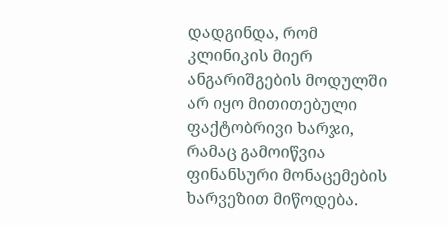დადგინდა, რომ კლინიკის მიერ ანგარიშგების მოდულში არ იყო მითითებული ფაქტობრივი ხარჯი, რამაც გამოიწვია ფინანსური მონაცემების ხარვეზით მიწოდება.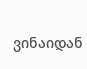ვინაიდან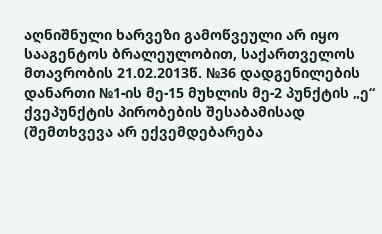აღნიშნული ხარვეზი გამოწვეული არ იყო სააგენტოს ბრალეულობით, საქართველოს მთავრობის 21.02.2013წ. №36 დადგენილების დანართი №1-ის მე-15 მუხლის მე-2 პუნქტის „ე“ ქვეპუნქტის პირობების შესაბამისად (შემთხვევა არ ექვემდებარება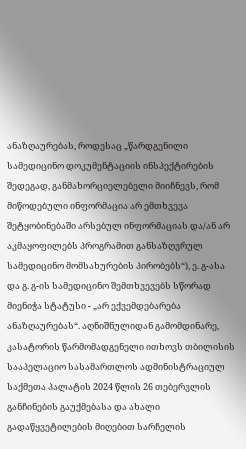ანაზღაურებას, როდესაც „წარდგენილი სამედიცინო დოკუმენტაციის ინსპექტირების შედეგად, განმახორციელებელი მიიჩნევს, რომ მიწოდებული ინფორმაცია არ ემთხვევა შეტყობინებაში არსებულ ინფორმაციას და/ან არ აკმაყოფილებს პროგრამით განსაზღვრულ სამედიცინო მომსახურების პირობებს“), ე. გ-ასა და გ. გ-ის სამედიცინო შემთხვევებს სწორად მიენიჭა სტატუსი - „არ ექვემდებარება ანაზღაურებას“. აღნიშნულიდან გამომდინარე, კასატორის წარმომადგენელი ითხოვს თბილისის სააპელაციო სასამართლოს ადმინისტრაციულ საქმეთა პალატის 2024 წლის 26 თებერვლის განჩინების გაუქმებასა და ახალი გადაწყვეტილების მიღებით სარჩელის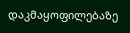დაკმაყოფილებაზე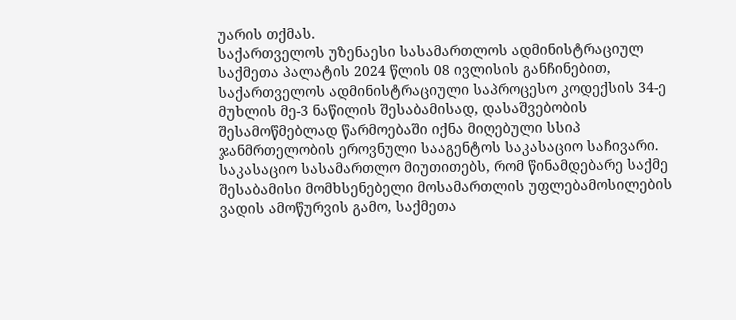უარის თქმას.
საქართველოს უზენაესი სასამართლოს ადმინისტრაციულ საქმეთა პალატის 2024 წლის 08 ივლისის განჩინებით, საქართველოს ადმინისტრაციული საპროცესო კოდექსის 34-ე მუხლის მე-3 ნაწილის შესაბამისად, დასაშვებობის შესამოწმებლად წარმოებაში იქნა მიღებული სსიპ ჯანმრთელობის ეროვნული სააგენტოს საკასაციო საჩივარი.
საკასაციო სასამართლო მიუთითებს, რომ წინამდებარე საქმე შესაბამისი მომხსენებელი მოსამართლის უფლებამოსილების ვადის ამოწურვის გამო, საქმეთა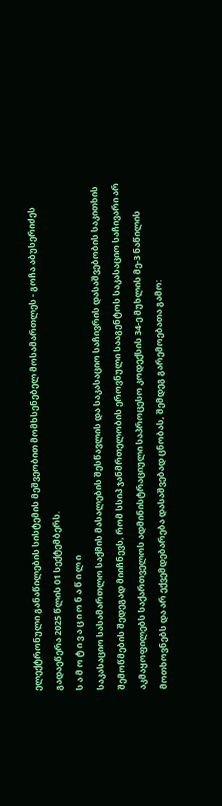ელექტრონული განაწილების სისტემის მეშვეობით მომხსენებელ მოსამართლეს - გოჩა აბუსერიძეს გადაეწერა 2025 წლის 01 სექტემბერს.
ს ა მ ო ტ ი ვ ა ც ი ო ნ ა წ ი ლ ი
საკასაციო სასამართლო საქმის მასალების შესწავლის და საკასაციო საჩივრის დასაშვებობის საკითხის შემოწმების შედეგად მიიჩნევს, რომ სსიპ ჯანმრთელობის ეროვნული სააგენტოს საკასაციო საჩივარი არ აკმაყოფილებს საქართველოს ადმინისტრაციული საპროცესო კოდექსის 34-ე მუხლის მე-3 ნაწილის მოთხოვნებს და არ ექვემდებარება დასაშვებად ცნობას, შემდეგ გარემოებათა გამო: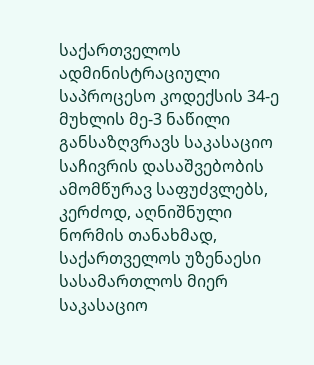საქართველოს ადმინისტრაციული საპროცესო კოდექსის 34-ე მუხლის მე-3 ნაწილი განსაზღვრავს საკასაციო საჩივრის დასაშვებობის ამომწურავ საფუძვლებს, კერძოდ, აღნიშნული ნორმის თანახმად, საქართველოს უზენაესი სასამართლოს მიერ საკასაციო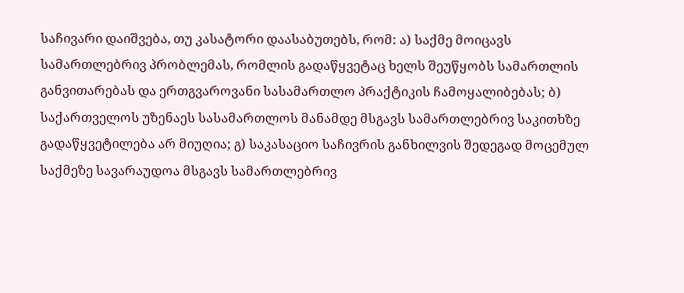საჩივარი დაიშვება, თუ კასატორი დაასაბუთებს, რომ: ა) საქმე მოიცავს სამართლებრივ პრობლემას, რომლის გადაწყვეტაც ხელს შეუწყობს სამართლის განვითარებას და ერთგვაროვანი სასამართლო პრაქტიკის ჩამოყალიბებას; ბ) საქართველოს უზენაეს სასამართლოს მანამდე მსგავს სამართლებრივ საკითხზე გადაწყვეტილება არ მიუღია; გ) საკასაციო საჩივრის განხილვის შედეგად მოცემულ საქმეზე სავარაუდოა მსგავს სამართლებრივ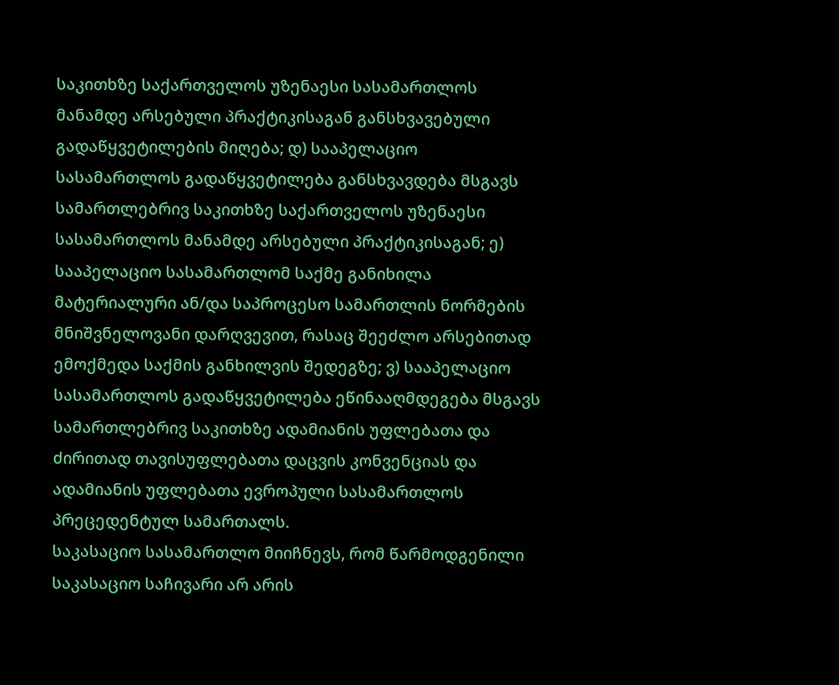საკითხზე საქართველოს უზენაესი სასამართლოს მანამდე არსებული პრაქტიკისაგან განსხვავებული გადაწყვეტილების მიღება; დ) სააპელაციო სასამართლოს გადაწყვეტილება განსხვავდება მსგავს სამართლებრივ საკითხზე საქართველოს უზენაესი სასამართლოს მანამდე არსებული პრაქტიკისაგან; ე) სააპელაციო სასამართლომ საქმე განიხილა მატერიალური ან/და საპროცესო სამართლის ნორმების მნიშვნელოვანი დარღვევით, რასაც შეეძლო არსებითად ემოქმედა საქმის განხილვის შედეგზე; ვ) სააპელაციო სასამართლოს გადაწყვეტილება ეწინააღმდეგება მსგავს სამართლებრივ საკითხზე ადამიანის უფლებათა და ძირითად თავისუფლებათა დაცვის კონვენციას და ადამიანის უფლებათა ევროპული სასამართლოს პრეცედენტულ სამართალს.
საკასაციო სასამართლო მიიჩნევს, რომ წარმოდგენილი საკასაციო საჩივარი არ არის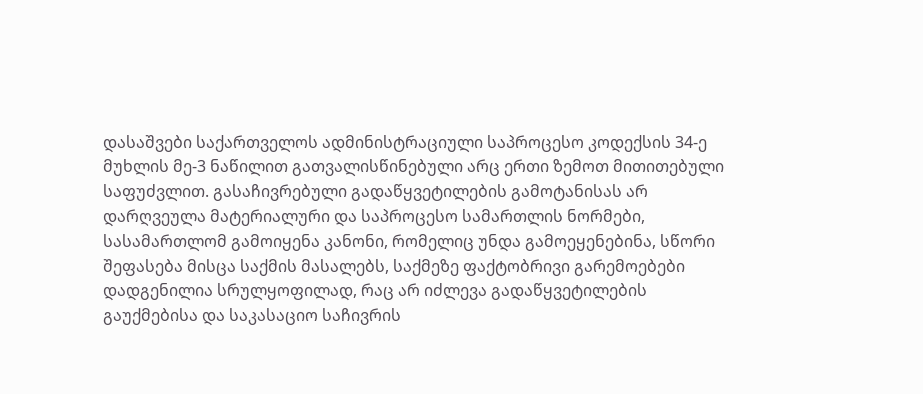დასაშვები საქართველოს ადმინისტრაციული საპროცესო კოდექსის 34-ე მუხლის მე-3 ნაწილით გათვალისწინებული არც ერთი ზემოთ მითითებული საფუძვლით. გასაჩივრებული გადაწყვეტილების გამოტანისას არ დარღვეულა მატერიალური და საპროცესო სამართლის ნორმები, სასამართლომ გამოიყენა კანონი, რომელიც უნდა გამოეყენებინა, სწორი შეფასება მისცა საქმის მასალებს, საქმეზე ფაქტობრივი გარემოებები დადგენილია სრულყოფილად, რაც არ იძლევა გადაწყვეტილების გაუქმებისა და საკასაციო საჩივრის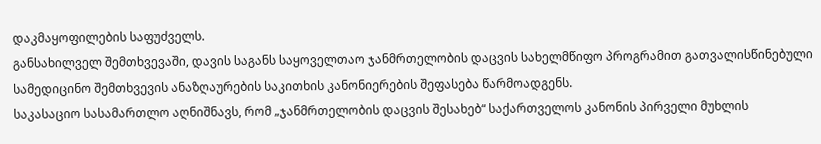დაკმაყოფილების საფუძველს.
განსახილველ შემთხვევაში, დავის საგანს საყოველთაო ჯანმრთელობის დაცვის სახელმწიფო პროგრამით გათვალისწინებული სამედიცინო შემთხვევის ანაზღაურების საკითხის კანონიერების შეფასება წარმოადგენს.
საკასაციო სასამართლო აღნიშნავს, რომ „ჯანმრთელობის დაცვის შესახებ“ საქართველოს კანონის პირველი მუხლის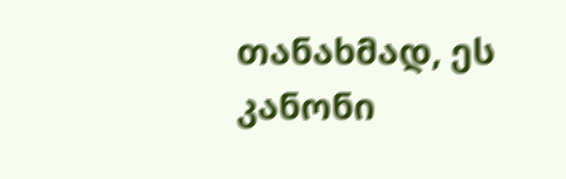თანახმად, ეს კანონი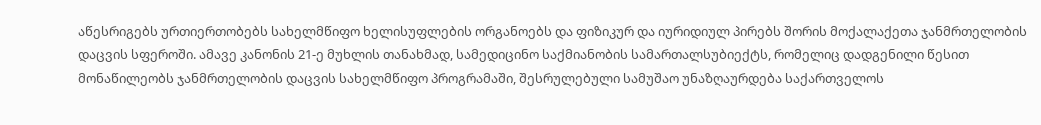აწესრიგებს ურთიერთობებს სახელმწიფო ხელისუფლების ორგანოებს და ფიზიკურ და იურიდიულ პირებს შორის მოქალაქეთა ჯანმრთელობის დაცვის სფეროში. ამავე კანონის 21-ე მუხლის თანახმად, სამედიცინო საქმიანობის სამართალსუბიექტს, რომელიც დადგენილი წესით მონაწილეობს ჯანმრთელობის დაცვის სახელმწიფო პროგრამაში, შესრულებული სამუშაო უნაზღაურდება საქართველოს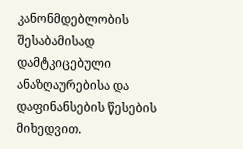კანონმდებლობის შესაბამისად დამტკიცებული ანაზღაურებისა და დაფინანსების წესების მიხედვით.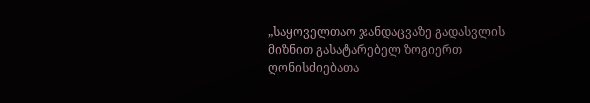„საყოველთაო ჯანდაცვაზე გადასვლის მიზნით გასატარებელ ზოგიერთ ღონისძიებათა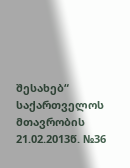შესახებ“ საქართველოს მთავრობის 21.02.2013წ. №36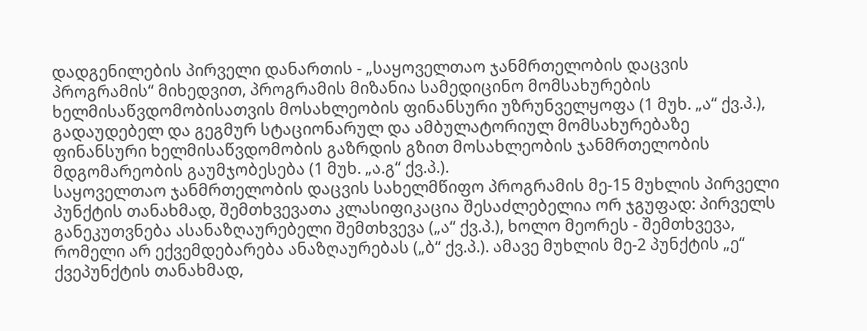დადგენილების პირველი დანართის - „საყოველთაო ჯანმრთელობის დაცვის პროგრამის“ მიხედვით, პროგრამის მიზანია სამედიცინო მომსახურების ხელმისაწვდომობისათვის მოსახლეობის ფინანსური უზრუნველყოფა (1 მუხ. „ა“ ქვ.პ.), გადაუდებელ და გეგმურ სტაციონარულ და ამბულატორიულ მომსახურებაზე ფინანსური ხელმისაწვდომობის გაზრდის გზით მოსახლეობის ჯანმრთელობის მდგომარეობის გაუმჯობესება (1 მუხ. „ა.გ“ ქვ.პ.).
საყოველთაო ჯანმრთელობის დაცვის სახელმწიფო პროგრამის მე-15 მუხლის პირველი პუნქტის თანახმად, შემთხვევათა კლასიფიკაცია შესაძლებელია ორ ჯგუფად: პირველს განეკუთვნება ასანაზღაურებელი შემთხვევა („ა“ ქვ.პ.), ხოლო მეორეს - შემთხვევა, რომელი არ ექვემდებარება ანაზღაურებას („ბ“ ქვ.პ.). ამავე მუხლის მე-2 პუნქტის „ე“ ქვეპუნქტის თანახმად,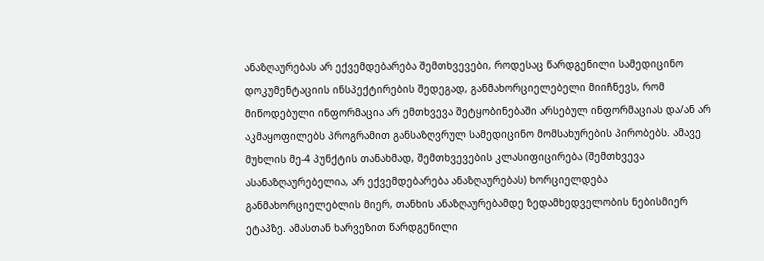ანაზღაურებას არ ექვემდებარება შემთხვევები, როდესაც წარდგენილი სამედიცინო დოკუმენტაციის ინსპექტირების შედეგად, განმახორციელებელი მიიჩნევს, რომ მიწოდებული ინფორმაცია არ ემთხვევა შეტყობინებაში არსებულ ინფორმაციას და/ან არ აკმაყოფილებს პროგრამით განსაზღვრულ სამედიცინო მომსახურების პირობებს. ამავე მუხლის მე-4 პუნქტის თანახმად, შემთხვევების კლასიფიცირება (შემთხვევა ასანაზღაურებელია, არ ექვემდებარება ანაზღაურებას) ხორციელდება განმახორციელებლის მიერ, თანხის ანაზღაურებამდე ზედამხედველობის ნებისმიერ ეტაპზე. ამასთან ხარვეზით წარდგენილი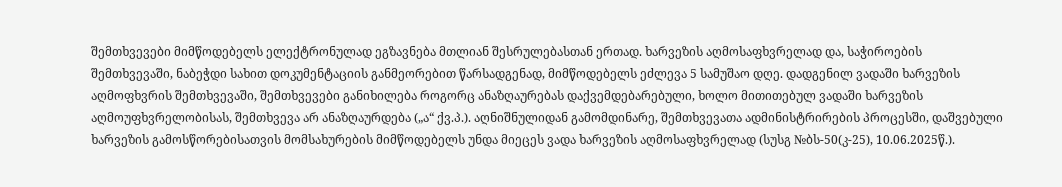შემთხვევები მიმწოდებელს ელექტრონულად ეგზავნება მთლიან შესრულებასთან ერთად. ხარვეზის აღმოსაფხვრელად და, საჭიროების შემთხვევაში, ნაბეჭდი სახით დოკუმენტაციის განმეორებით წარსადგენად, მიმწოდებელს ეძლევა 5 სამუშაო დღე. დადგენილ ვადაში ხარვეზის აღმოფხვრის შემთხვევაში, შემთხვევები განიხილება როგორც ანაზღაურებას დაქვემდებარებული, ხოლო მითითებულ ვადაში ხარვეზის აღმოუფხვრელობისას, შემთხვევა არ ანაზღაურდება („ა“ ქვ.პ.). აღნიშნულიდან გამომდინარე, შემთხვევათა ადმინისტრირების პროცესში, დაშვებული ხარვეზის გამოსწორებისათვის მომსახურების მიმწოდებელს უნდა მიეცეს ვადა ხარვეზის აღმოსაფხვრელად (სუსგ №ბს-50(კ-25), 10.06.2025წ.).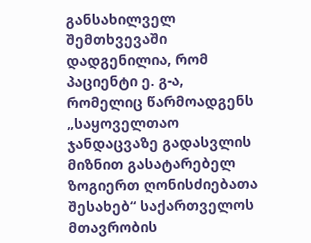განსახილველ შემთხვევაში დადგენილია, რომ პაციენტი ე. გ-ა, რომელიც წარმოადგენს „საყოველთაო ჯანდაცვაზე გადასვლის მიზნით გასატარებელ ზოგიერთ ღონისძიებათა შესახებ“ საქართველოს მთავრობის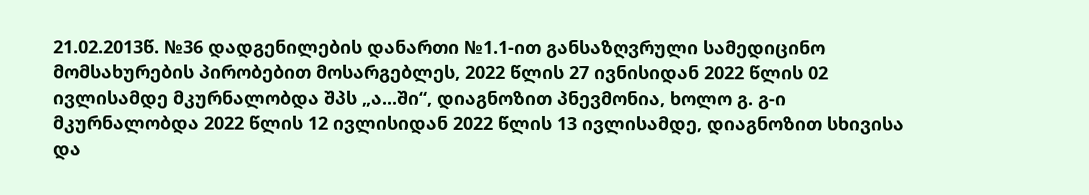21.02.2013წ. №36 დადგენილების დანართი №1.1-ით განსაზღვრული სამედიცინო მომსახურების პირობებით მოსარგებლეს, 2022 წლის 27 ივნისიდან 2022 წლის 02 ივლისამდე მკურნალობდა შპს „ა...ში“, დიაგნოზით პნევმონია, ხოლო გ. გ-ი მკურნალობდა 2022 წლის 12 ივლისიდან 2022 წლის 13 ივლისამდე, დიაგნოზით სხივისა და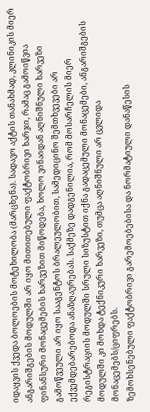იდაყვის ქვედა ბოლოების მოტეხილობა (მარცხენა). სადავო აქტის თანახმად, კლინიკის მიერ ანგარიშგების მოდულში არ იყო მითითებული ფაქტობრივი ხარჯი, რამაც გამოიწვია ფინანსური მონაცემების ხარვეზით მიწოდება, ხოლო ვინაიდან აღნიშნული ხარვეზი გამოწვეული არ იყო სააგენტოს ბრალეულობით, სამედიცინო შემთხვევები არ ექვემდებარებოდა ანაზღაურებას. საქმეზე დადგენილია, რომ მოსარჩელის მიერ რეგისტრაციის მოდულში სრული სიზუსტით იქნა გადაცემული მონაცემები, ანგარიშგების მოდულში კი მოხდა ტექნიკური ხარვეზი, თუმცა აღნიშნული არ ცვლიდა მონაცემებს/ციფრებს.
ზემოხსენებული ფაქტობრივი გარემოებებისა და ნორმატიული დანაწესის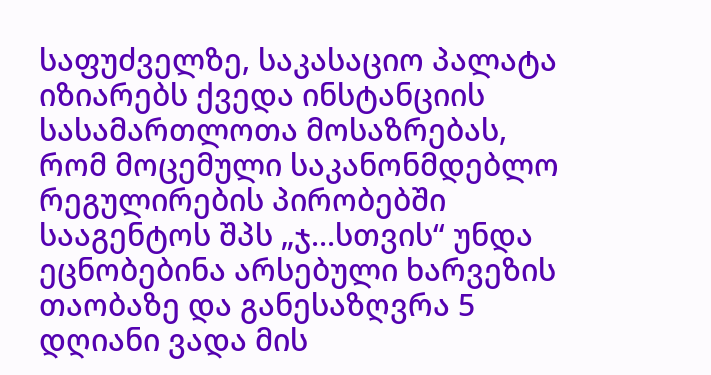საფუძველზე, საკასაციო პალატა იზიარებს ქვედა ინსტანციის სასამართლოთა მოსაზრებას, რომ მოცემული საკანონმდებლო რეგულირების პირობებში სააგენტოს შპს „ჯ...სთვის“ უნდა ეცნობებინა არსებული ხარვეზის თაობაზე და განესაზღვრა 5 დღიანი ვადა მის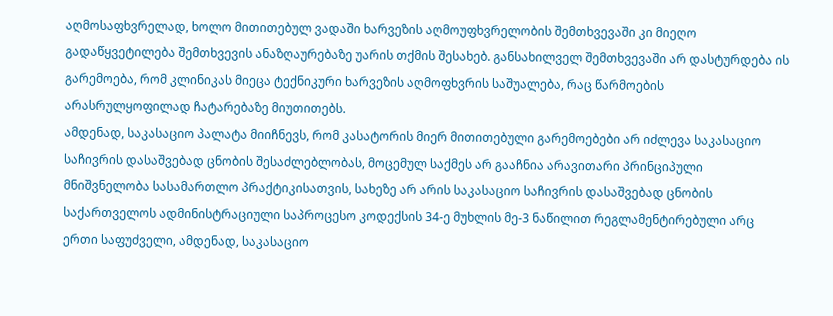აღმოსაფხვრელად, ხოლო მითითებულ ვადაში ხარვეზის აღმოუფხვრელობის შემთხვევაში კი მიეღო გადაწყვეტილება შემთხვევის ანაზღაურებაზე უარის თქმის შესახებ. განსახილველ შემთხვევაში არ დასტურდება ის გარემოება, რომ კლინიკას მიეცა ტექნიკური ხარვეზის აღმოფხვრის საშუალება, რაც წარმოების არასრულყოფილად ჩატარებაზე მიუთითებს.
ამდენად, საკასაციო პალატა მიიჩნევს, რომ კასატორის მიერ მითითებული გარემოებები არ იძლევა საკასაციო საჩივრის დასაშვებად ცნობის შესაძლებლობას, მოცემულ საქმეს არ გააჩნია არავითარი პრინციპული მნიშვნელობა სასამართლო პრაქტიკისათვის, სახეზე არ არის საკასაციო საჩივრის დასაშვებად ცნობის საქართველოს ადმინისტრაციული საპროცესო კოდექსის 34-ე მუხლის მე-3 ნაწილით რეგლამენტირებული არც ერთი საფუძველი, ამდენად, საკასაციო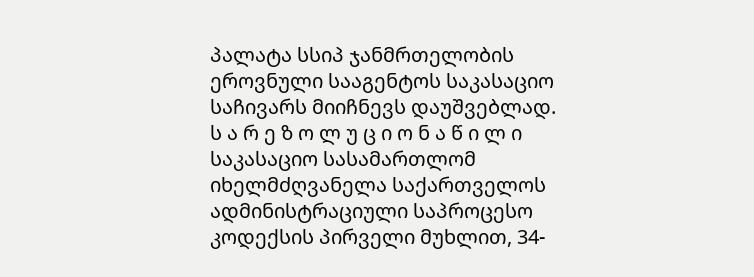პალატა სსიპ ჯანმრთელობის ეროვნული სააგენტოს საკასაციო საჩივარს მიიჩნევს დაუშვებლად.
ს ა რ ე ზ ო ლ უ ც ი ო ნ ა წ ი ლ ი
საკასაციო სასამართლომ იხელმძღვანელა საქართველოს ადმინისტრაციული საპროცესო კოდექსის პირველი მუხლით, 34-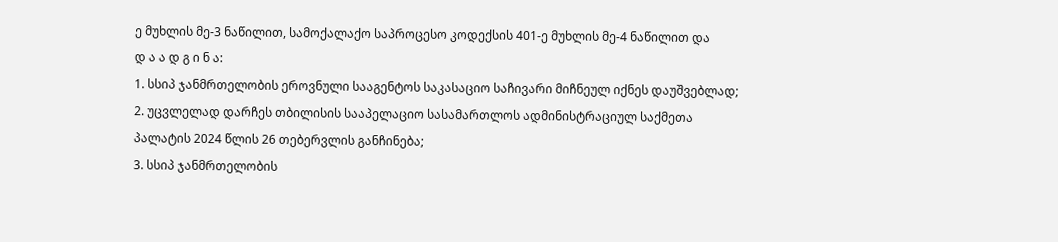ე მუხლის მე-3 ნაწილით, სამოქალაქო საპროცესო კოდექსის 401-ე მუხლის მე-4 ნაწილით და
დ ა ა დ გ ი ნ ა:
1. სსიპ ჯანმრთელობის ეროვნული სააგენტოს საკასაციო საჩივარი მიჩნეულ იქნეს დაუშვებლად;
2. უცვლელად დარჩეს თბილისის სააპელაციო სასამართლოს ადმინისტრაციულ საქმეთა პალატის 2024 წლის 26 თებერვლის განჩინება;
3. სსიპ ჯანმრთელობის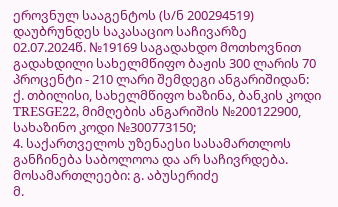ეროვნულ სააგენტოს (ს/ნ 200294519) დაუბრუნდეს საკასაციო საჩივარზე 02.07.2024წ. №19169 საგადახდო მოთხოვნით გადახდილი სახელმწიფო ბაჟის 300 ლარის 70 პროცენტი - 210 ლარი შემდეგი ანგარიშიდან: ქ. თბილისი, სახელმწიფო ხაზინა, ბანკის კოდი TRESGE22, მიმღების ანგარიშის №200122900, სახაზინო კოდი №300773150;
4. საქართველოს უზენაესი სასამართლოს განჩინება საბოლოოა და არ საჩივრდება.
მოსამართლეები: გ. აბუსერიძე
მ.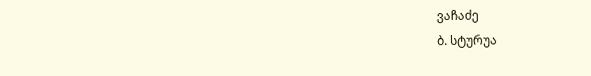ვაჩაძე
ბ. სტურუა